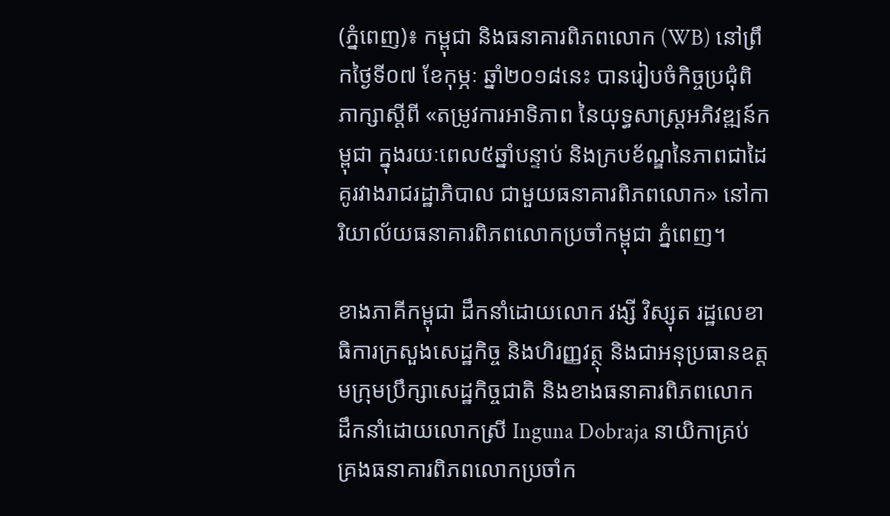(ភ្នំពេញ)៖ កម្ពុជា និងធនាគារពិភពលោក (WB) នៅព្រឹកថ្ងៃទី០៧ ខែកុម្ភៈ ឆ្នាំ២០១៨នេះ បានរៀបចំកិច្ចប្រជុំពិភាក្សាស្តីពី «តម្រូវការអាទិភាព នៃយុទ្ធសាស្រ្តអភិវឌ្ឍន៍កម្ពុជា ក្នុងរយៈពេល៥ឆ្នាំបន្ទាប់ និងក្របខ័ណ្ឌនៃភាពជាដៃគូរវាងរាជរដ្ឋាភិបាល ជាមួយធនាគារពិភពលោក» នៅការិយាល័យធនាគារពិភពលោកប្រចាំកម្ពុជា ភ្នំពេញ។

ខាងភាគីកម្ពុជា ដឹកនាំដោយលោក វង្សី វិស្សុត រដ្ឋលេខាធិការក្រសួងសេដ្ឋកិច្ច និងហិរញ្ញវត្ថុ និងជាអនុប្រធានឧត្តមក្រុមប្រឹក្សាសេដ្ឋកិច្ចជាតិ និងខាងធនាគារពិភពលោក ដឹកនាំដោយលោកស្រី Inguna Dobraja នាយិកាគ្រប់គ្រងធនាគារពិភពលោកប្រចាំក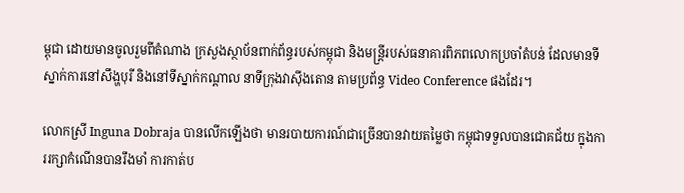ម្ពុជា ដោយមានចូលរួមពីតំណាង ក្រសួងស្ថាប័នពាក់ព័ន្ធរបស់កម្ពុជា និងមន្រ្តីរបស់ធនាគារពិភពលោកប្រចាំតំបន់ ដែលមានទីស្នាក់ការនៅសឹង្ហបុរី និងនៅទីស្នាក់កណ្តាល នាទីក្រុងវាស៊ីងតោន តាមប្រព័ន្ធ Video Conference ផងដែរ។

លោកស្រី Inguna Dobraja បានលើកឡើងថា មានរបាយការណ៍ជាច្រើនបានវាយតម្លៃថា កម្ពុជាទទួលបានជោគជ័យ ក្នុងការរក្សាកំណើនបានរឹងមាំ ការកាត់ប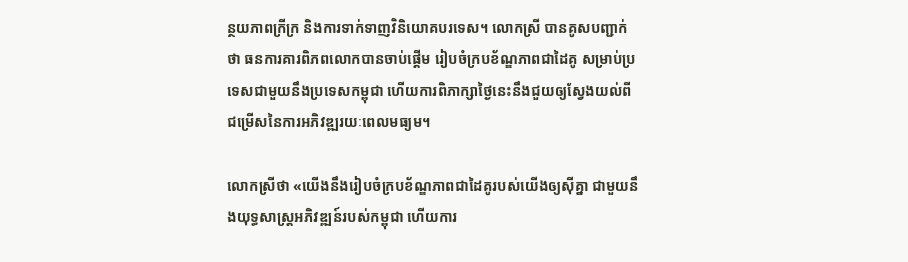ន្ថយភាពក្រីក្រ និងការទាក់ទាញវិនិយោគបរទេស។ លោកស្រី បានគូសបញ្ជាក់ថា ធនការគារពិភពលោកបានចាប់ផ្តើម រៀបចំក្របខ័ណ្ឌភាពជាដៃគូ សម្រាប់ប្រទេសជាមួយនឹងប្រទេសកម្ពុជា ហើយការពិភាក្សាថ្ងៃនេះនឹងជួយឲ្យស្វែងយល់ពីជម្រើសនៃការអភិវឌ្ឍរយៈពេលមធ្យម។

លោកស្រីថា «យើងនឹងរៀបចំក្របខ័ណ្ឌភាពជាដៃគូរបស់យើងឲ្យស៊ីគ្នា ជាមួយនឹងយុទ្ធសាស្រ្តអភិវឌ្ឍន៍របស់កម្ពុជា ហើយការ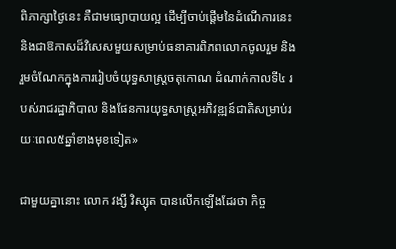ពិភាក្សាថ្ងៃនេះ គឺជាមធ្យោបាយល្អ ដើម្បីចាប់ផ្តើមនៃដំណើការនេះ និងជាឱកាសដ៏វិសេសមួយសម្រាប់ធនាគារពិភពលោកចូលរួម និងរួមចំណែកក្នុងការរៀបចំយុទ្ធសាស្រ្តចតុកោណ ដំណាក់កាលទី៤ របស់រាជរដ្ឋាភិបាល និងផែនការយុទ្ធសាស្រ្តអភិវឌ្ឍន៍ជាតិសម្រាប់រយៈពេល៥ឆ្នាំខាងមុខទៀត»

ជាមួយគ្នានោះ លោក វង្សី វិស្សុត បានលើកឡើងដែរថា កិច្ច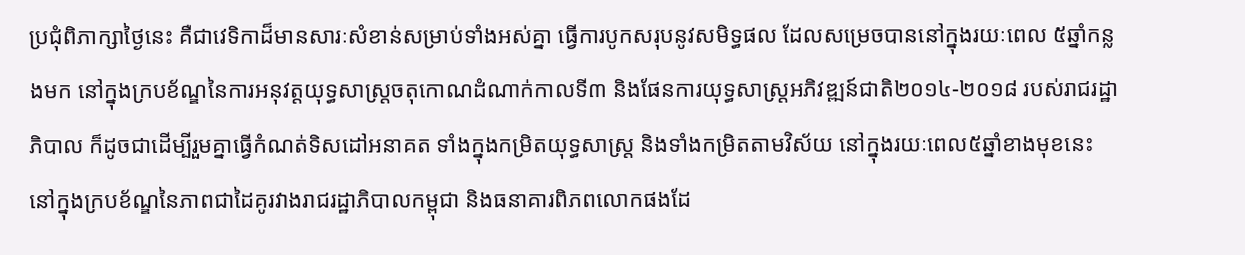ប្រជុំពិភាក្សាថ្ងៃនេះ គឺជាវេទិកាដ៏មានសារៈសំខាន់សម្រាប់ទាំងអស់គ្នា ធ្វើការបូកសរុបនូវសមិទ្ធផល ដែលសម្រេចបាននៅក្នុងរយៈពេល ៥ឆ្នាំកន្លងមក នៅក្នុងក្របខ័ណ្ឌនៃការអនុវត្តយុទ្ធសាស្រ្តចតុកោណដំណាក់កាលទី៣ និងផែនការយុទ្ធសាស្រ្តអភិវឌ្ឍន៍ជាតិ២០១៤-២០១៨ របស់រាជរដ្ឋាភិបាល ក៏ដូចជាដើម្បីរួមគ្នាធ្វើកំណត់ទិសដៅអនាគត ទាំងក្នុងកម្រិតយុទ្ធសាស្ត្រ និងទាំងកម្រិតតាមវិស័យ នៅក្នុងរយៈពេល៥ឆ្នាំខាងមុខនេះ នៅក្នុងក្របខ័ណ្ឌនៃភាពជាដៃគូរវាងរាជរដ្ឋាភិបាលកម្ពុជា និងធនាគារពិភពលោកផងដែ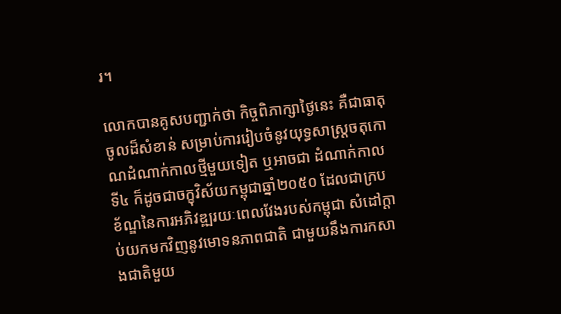រ។

លោកបានគូសបញ្ជាក់ថា កិច្ចពិភាក្សាថ្ងៃនេះ គឺជាធាតុចូលដ៏សំខាន់ សម្រាប់ការរៀបចំនូវយុទ្ធសាស្រ្តចតុកោណដំណាក់កាលថ្មីមួយទៀត ឬអាចជា ដំណាក់កាលទី៤ ក៏ដូចជាចក្ខុវិស័យកម្ពុជាឆ្នាំ២០៥០ ដែលជាក្របខ័ណ្ឌនៃការអភិវឌ្ឍរយៈពេលវែងរបស់កម្ពុជា សំដៅក្តាប់យកមកវិញនូវមោទនភាពជាតិ ជាមួយនឹងការកសាងជាតិមួយ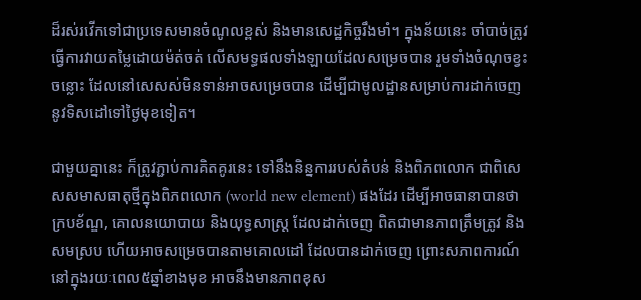ដ៏រស់រវើកទៅជាប្រទេសមានចំណូលខ្ពស់ និងមានសេដ្ឋកិច្ចរឹងមាំ។ ក្នុងន័យនេះ ចាំបាច់ត្រូវធ្វើការវាយតម្លៃដោយម៉ត់ចត់ លើសមទ្ធផលទាំងឡាយដែលសម្រេចបាន រួមទាំងចំណុចខ្វះចន្លោះ ដែលនៅសេសស់មិនទាន់អាចសម្រេចបាន ដើម្បីជាមូលដ្ឋានសម្រាប់ការដាក់ចេញ នូវទិសដៅទៅថ្ងៃមុខទៀត។

ជាមួយគ្នានេះ ក៏ត្រូវភ្ជាប់ការគិតគូរនេះ ទៅនឹងនិន្នការរបស់តំបន់ និងពិភពលោក ជាពិសេសសមាសធាតុថ្មីក្នុងពិភពលោក (world new element) ផងដែរ ដើម្បីអាចធានាបានថា ក្របខ័ណ្ឌ, គោលនយោបាយ និងយុទ្ធសាស្រ្ត ដែលដាក់ចេញ ពិតជាមានភាពត្រឹមត្រូវ និងសមស្រប ហើយអាចសម្រេចបានតាមគោលដៅ ដែលបានដាក់ចេញ ព្រោះសភាពការណ៍នៅក្នុងរយៈពេល៥ឆ្នាំខាងមុខ អាចនឹងមានភាពខុស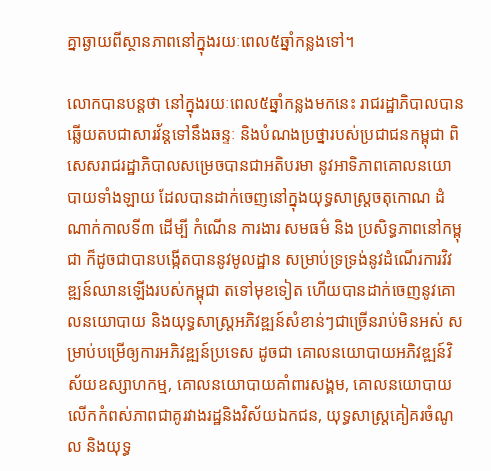គ្នាឆ្ងាយពីស្ថានភាពនៅក្នុងរយៈពេល៥ឆ្នាំកន្លងទៅ។

លោកបានបន្តថា នៅក្នុងរយៈពេល៥ឆ្នាំកន្លងមកនេះ រាជរដ្ឋាភិបាលបានឆ្លើយតបជាសារវ័ន្តទៅនឹងឆន្ទៈ និងបំណងប្រថ្នារបស់ប្រជាជនកម្ពុជា ពិសេសរាជរដ្ឋាភិបាលសម្រេចបានជាអតិបរមា នូវអាទិភាពគោលនយោបាយទាំងឡាយ ដែលបានដាក់ចេញនៅក្នុងយុទ្ធសាស្រ្តចតុកោណ ដំណាក់កាលទី៣ ដើម្បី កំណើន ការងារ សមធម៌ និង ប្រសិទ្ធភាពនៅកម្ពុជា ក៏ដូចជាបានបង្កើតបាននូវមូលដ្ឋាន សម្រាប់ទ្រទ្រង់នូវដំណើរការវិវឌ្ឍន៍ឈានឡើងរបស់កម្ពុជា តទៅមុខទៀត ហើយបានដាក់ចេញនូវគោលនយោបាយ និងយុទ្ធសាស្រ្តអភិវឌ្ឍន៍សំខាន់ៗជាច្រើនរាប់មិនអស់ សម្រាប់បម្រើឲ្យការអភិវឌ្ឍន៍ប្រទេស ដូចជា គោលនយោបាយអភិវឌ្ឍន៍វិស័យឧស្សាហកម្ម, គោលនយោបាយគាំពារសង្គម, គោលនយោបាយលើកកំពស់ភាពជាគូរវាងរដ្ឋនិងវិស័យឯកជន, យុទ្ធសាស្រ្តគៀគរចំណូល និងយុទ្ធ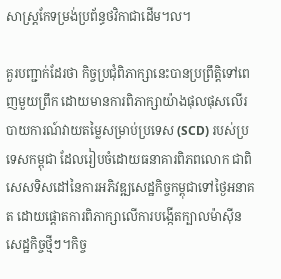សាស្រ្តកែទម្រង់ប្រព័ន្ធថវិកាជាដើម។ល។

គួរបញ្ជាក់ដែរថា កិច្ចប្រជុំពិភាក្សានេះបានប្រព្រឹត្តិទៅពេញមួយព្រឹក ដោយមានការពិភាក្សាយ៉ាងផុលផុសលើរបាយការណ៍វាយតម្លៃសម្រាប់ប្រទេស (SCD) របស់ប្រទេសកម្ពុជា ដែលរៀបចំដោយធនាគារពិភពលោក ជាពិសេសទិសដៅនៃការអភិវឌ្ឍសេដ្ឋកិច្ចកម្ពុជាទៅថ្ងៃអនាគត ដោយផ្តោតការពិភាក្សាលើការបង្កើតក្បាលម៉ាស៊ីនសេដ្ឋកិច្ចថ្មីៗ។កិច្ច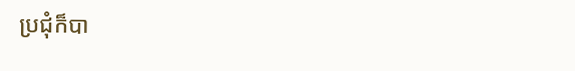ប្រជុំក៏បា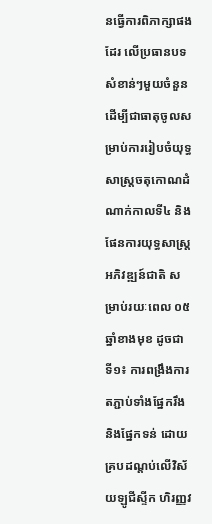នធ្វើការពិភាក្សាផងដែរ លើប្រធានបទសំខាន់ៗមួយចំនួន ដើម្បីជាធាតុចូលសម្រាប់ការរៀបចំយុទ្ធសាស្រ្តចតុកោណដំណាក់កាលទី៤ និងផែនការយុទ្ធសាស្រ្តអភិវឌ្ឍន៍ជាតិ សម្រាប់រយៈពេល ០៥ឆ្នាំខាងមុខ ដូចជា ទី១៖ ការពង្រឹងការតភ្ជាប់ទាំងផ្នែករឹង និងផ្នែកទន់ ដោយគ្របដណ្តប់លើវិស័យឡូជីស្ទីក ហិរញ្ញវ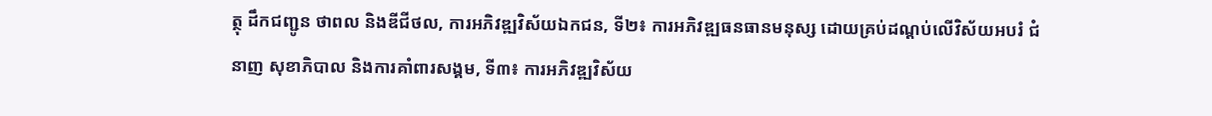ត្ថុ ដឹកជញ្ជូន ថាពល និងឌីជីថល, ការអភិវឌ្ឍវិស័យឯកជន, ទី២៖ ការអភិវឌ្ឍធនធានមនុស្ស ដោយគ្រប់ដណ្តប់លើវិស័យអបរំ ជំនាញ សុខាភិបាល និងការគាំពារសង្គម, ទី៣៖ ការអភិវឌ្ឍវិស័យ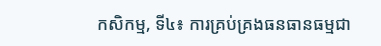កសិកម្ម, ទី៤៖ ការគ្រប់គ្រងធនធានធម្មជា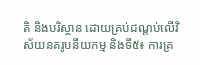តិ និងបរិស្ថាន ដោយគ្រប់ដណ្តប់លើវិស័យនគរូបនីយកម្ម និងទី៥៖ ការគ្រ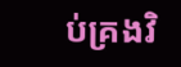ប់គ្រងវិ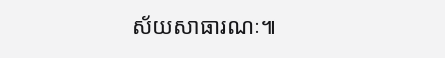ស័យសាធារណៈ៕